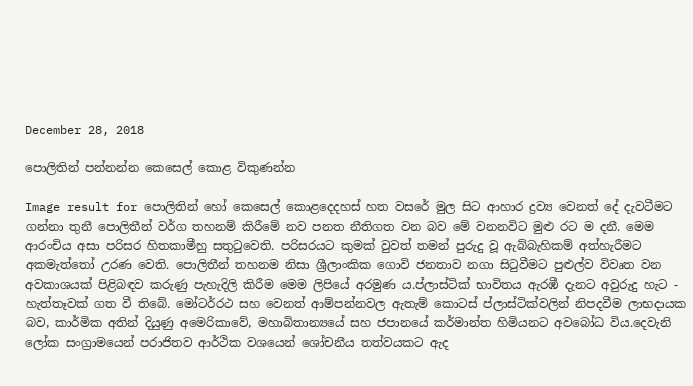December 28, 2018

පොලිතින් පන්නන්න කෙසෙල් කොළ විකුණන්න

Image result for පොලිතින් හෝ කෙසෙල් කොළදෙදහස් හත වසරේ මුල සිට ආහාර ද්‍රව්‍ය වෙනත් දේ දැවටීමට ගන්නා තුනී පොලිතීන් වර්ග තහනම් කිරීමේ නව පනත නීතිගත වන බව මේ වනනවිට මුළු රට ම දනී. මෙම ආරංචිය අසා පරිසර හිතකාමීහු සතුටුවෙති. පරිසරයට කුමක් වුවත් තමන් පුරුදු වූ ඇබ්බැහිකම් අත්හැරීමට අකමැත්තෝ උරණ වෙති. පොලිතීන් තහනම නිසා ශ්‍රීලාංකික ගොවි ජනතාව නගා සිටුවීමට පුළුල්ව විවෘත වන අවකාශයක් පිළිබඳව කරුණු පැහැදිලි කිරීම මෙම ලිපියේ අරමුණ ය.ප්ලාස්ටික් භාවිතය ඇරඹී දැනට අවුරුදු හැට - හැත්තෑවක් ගත වී තිබේ. මෝටර්රථ සහ වෙනත් ආම්පන්නවල ඇතැම් කොටස් ප්ලාස්ටික්වලින් නිපදවීම ලාභදායක බව, කාර්මික අතින් දියුණු අමෙරිකාවේ, මහාබිතාන්‍යයේ සහ ජපානයේ කර්මාන්ත හිමියනට අවබෝධ විය.දෙවැනි ලෝක සංග්‍රාමයෙන් පරාජිතව ආර්ථික වශයෙන් ශෝචනීය තත්වයකට ඇද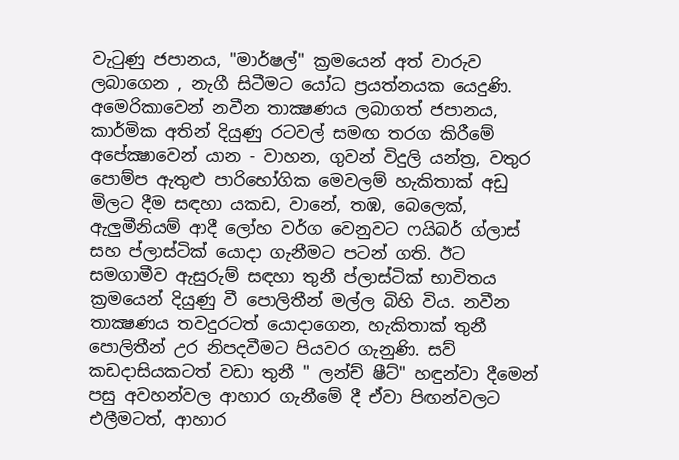වැටුණු ජපානය, "මාර්ෂල්" ක්‍රමයෙන් අත් වාරුව ලබාගෙන , නැගී සිටීමට යෝධ ප්‍රයත්නයක යෙදුණි. අමෙරිකාවෙන් නවීන තාක්‍ෂණය ලබාගත් ජපානය, කාර්මික අතින් දියුණු රටවල් සමඟ තරග කිරීමේ අපේක්‍ෂාවෙන් යාන - වාහන, ගුවන් විදුලි යන්ත්‍ර, වතුර පොම්ප ඇතුළු පාරිභෝගික මෙවලම් හැකිතාක් අඩු මිලට දීම සඳහා යකඩ, වානේ, තඹ, බෙලෙක්, ඇලුමීනියම් ආදී ලෝහ වර්ග වෙනුවට ෆයිබර් ග්ලාස් සහ ප්ලාස්ටික් යොදා ගැනීමට පටන් ගති. ඊට සමගාමීව ඇසුරුම් සඳහා තුනී ප්ලාස්ටික් භාවිතය ක්‍රමයෙන් දියුණු වී පොලිතීන් මල්ල බිහි විය. නවීන තාක්‍ෂණය තවදුරටත් යොදාගෙන, හැකිතාක් තුනී පොලිතීන් උර නිපදවීමට පියවර ගැනුණි. සව් කඩදාසියකටත් වඩා තුනී " ලන්ච් ෂීට්" හඳුන්වා දීමෙන් පසු අවහන්වල ආහාර ගැනීමේ දී ඒවා පිඟන්වලට එලීමටත්, ආහාර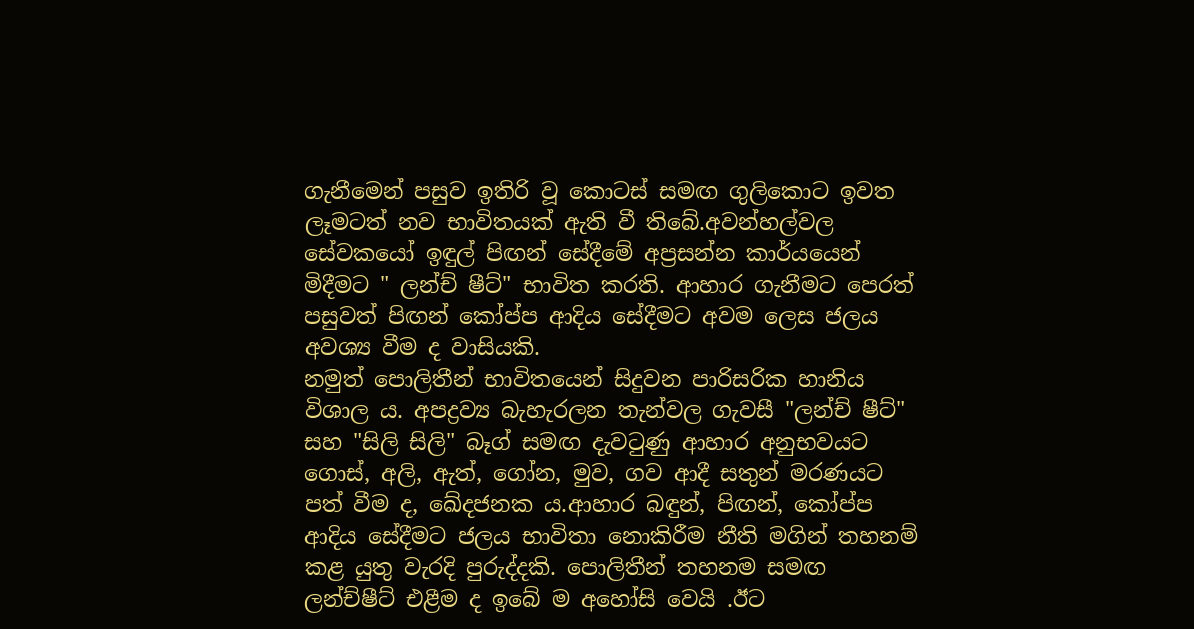ගැනීමෙන් පසුව ඉතිරි වූ කොටස් සමඟ ගුලිකොට ඉවත ලෑමටත් නව භාවිතයක් ඇති වී තිබේ.අවන්හල්වල සේවකයෝ ඉඳුල් පිඟන් සේදීමේ අප්‍රසන්න කාර්යයෙන් මිදීමට " ලන්ච් ෂීට්" භාවිත කරති. ආහාර ගැනීමට පෙරත් පසුවත් පිඟන් කෝප්ප ආදිය සේදීමට අවම ලෙස ජලය අවශ්‍ය වීම ද වාසියකි.
නමුත් පොලිතීන් භාවිතයෙන් සිදුවන පාරිසරික හානිය විශාල ය. අපද්‍රව්‍ය බැහැරලන තැන්වල ගැවසී "ලන්ච් ෂීට්" සහ "සිලි සිලි" බෑග් සමඟ දැවටුණු ආහාර අනුභවයට ගොස්, අලි, ඇත්, ගෝන, මුව, ගව ආදී සතුන් මරණයට පත් වීම ද, ඛේදජනක ය.ආහාර බඳුන්, පිඟන්, කෝප්ප ආදිය සේදීමට ජලය භාවිතා නොකිරීම නීති මගින් තහනම් කළ යුතු වැරදි පුරුද්දකි. පොලිතීන් තහනම සමඟ ලන්ච්ෂීට් එළීම ද ඉබේ ම අහෝසි වෙයි .ඊට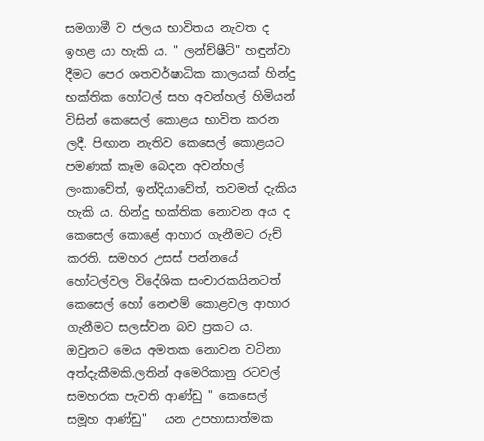සමගාමී ව ජලය භාවිතය නැවත ද ඉහළ යා හැකි ය. " ලන්ච්ෂීට්" හඳුන්වා දීමට පෙර ශතවර්ෂාධික කාලයක් හින්දු භක්තික හෝටල් සහ අවන්හල් හිමියන් විසින් කෙසෙල් කොළය භාවිත කරන ලදී. පිඟාන නැතිව කෙසෙල් කොළයට පමණක් කෑම බෙදන අවන්හල් ලංකාවේත්, ඉන්දියාවේත්, තවමත් දැකිය හැකි ය. හින්දු භක්තික නොවන අය ද කෙසෙල් කොළේ ආහාර ගැනීමට රුච් කරති. සමහර උසස් පන්නයේ හෝටල්වල විදේශික සංචාරකයිනටත් කෙසෙල් හෝ නෙළුම් කොළවල ආහාර ගැනීමට සලස්වන බව ප්‍රකට ය. ඔවුනට මෙය අමතක නොවන වටිනා අත්දැකීමකි.ලතින් අමෙරිකානු රටවල් සමහරක පැවති ආණ්ඩු " කෙසෙල් සමූහ ආණ්ඩු"   යන උපහාසාත්මක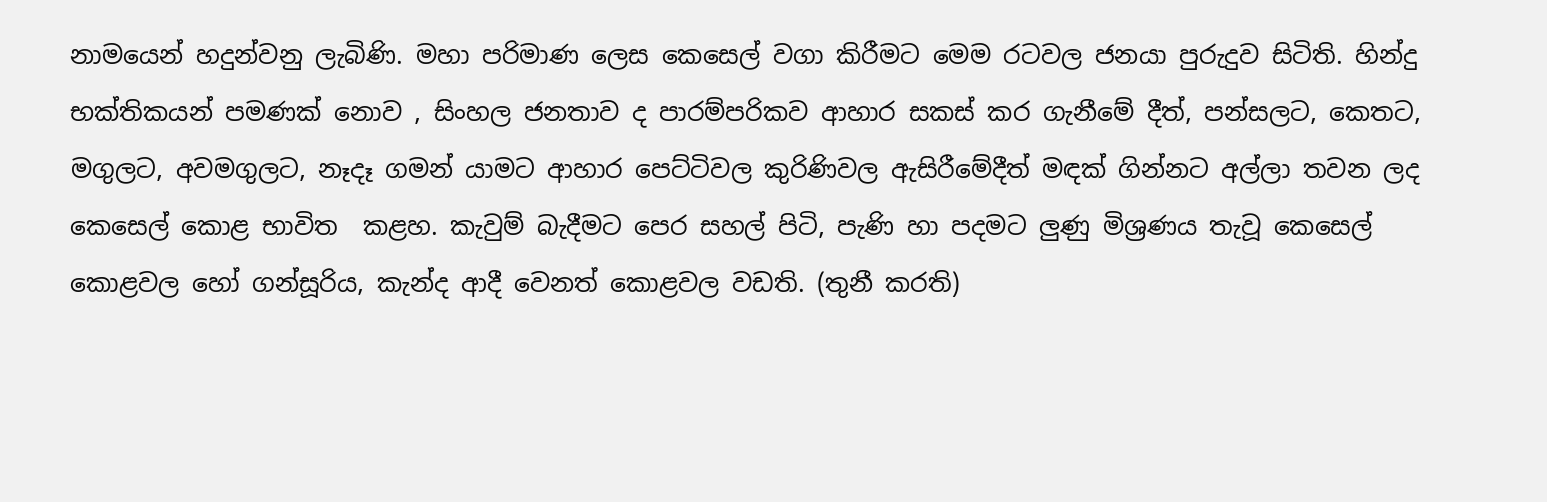නාමයෙන් හදුන්වනු ලැබිණි. මහා පරිමාණ ලෙස කෙසෙල් වගා කිරීමට මෙම රටවල ජනයා පුරුදුව සිටිති. හින්දු භක්තිකයන් පමණක් නොව , සිංහල ජනතාව ද පාරම්පරිකව ආහාර සකස් කර ගැනීමේ දීත්, පන්සලට, කෙතට, මගුලට, අවමගුලට, නෑදෑ ගමන් යාමට ආහාර පෙට්ටිවල කුරිණිවල ඇසිරීමේදීත් මඳක් ගින්නට අල්ලා තවන ලද කෙසෙල් කොළ භාවිත  කළහ. කැවුම් බැදීමට පෙර සහල් පිටි, පැණි හා පදමට ලුණු මිශ්‍රණය තැවූ කෙසෙල් කොළවල හෝ ගන්සූරිය, කැන්ද ආදී වෙනත් කොළවල වඩති. (තුනී කරති)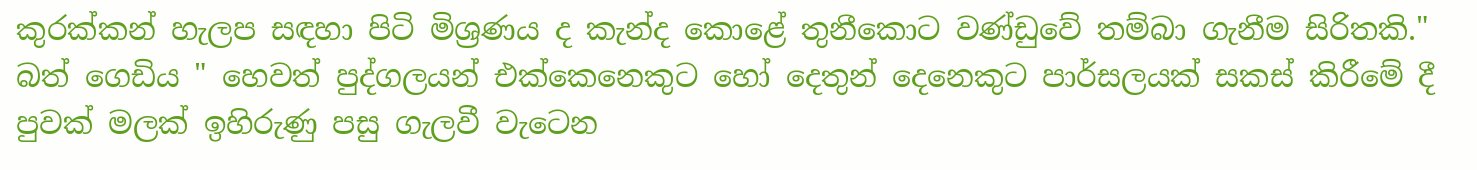කුරක්කන් හැලප සඳහා පිටි මිශ්‍රණය ද කැන්ද කොළේ තුනීකොට වණ්ඩුවේ තම්බා ගැනීම සිරිතකි." බත් ගෙඩිය " හෙවත් පුද්ගලයන් එක්කෙනෙකුට හෝ දෙතුන් දෙනෙකුට පාර්සලයක් සකස් කිරීමේ දී පුවක් මලක් ඉහිරුණු පසු ගැලවී වැටෙන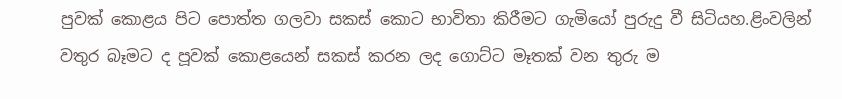පුවක් කොළය පිට පොත්ත ගලවා සකස් කොට භාවිතා කිරීමට ගැමියෝ පුරුදු වී සිටියහ.ළිංවලින් වතුර බෑමට ද පූවක් කොළයෙන් සකස් කරන ලද ගොට්ට මෑතක් වන තුරු ම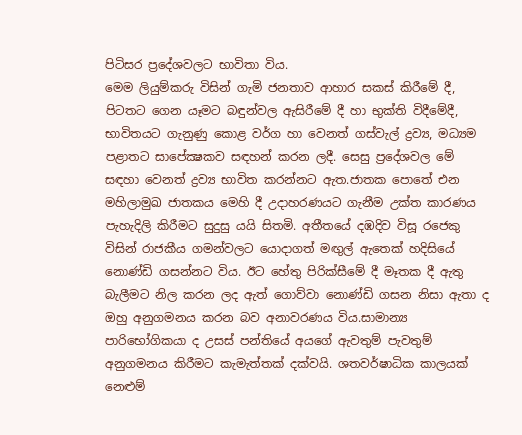පිටිසර ප්‍රදේශවලට භාවිතා විය.
මෙම ලියුම්කරු විසින් ගැමි ජනතාව ආහාර සකස් කිරීමේ දී, පිටතට ගෙන යෑමට බඳුන්වල ඇසිරීමේ දී හා භුක්ති විදීමේදී, භාවිතයට ගැනුණු කොළ වර්ග හා වෙනත් ගස්වැල් ද්‍රව්‍ය, මධ්‍යම පළාතට සාපේක්‍ෂකව සඳහන් කරන ලදී. සෙසු ප්‍රදේශවල මේ සඳහා වෙනත් ද්‍රව්‍ය භාවිත කරන්නට ඇත.ජාතක පොතේ එන මහිලාමුඛ ජාතකය මෙහි දී උදාහරණයට ගැනීම උක්ත කාරණය පැහැදිලි කිරීමට සුදුසු යයි සිතමි. අතීතයේ දඹදිව විසූ රජෙකු විසින් රාජකීය ගමන්වලට යොදාගත් මඟුල් ඇතෙක් හදිසියේ නොණ්ඩි ගසන්නට විය. ඊට හේතු පිරික්සීමේ දී මෑතක දී ඇතු බැලීමට නිල කරන ලද ඇත් ගොව්වා නොණ්ඩි ගසන නිසා ඇතා ද ඔහු අනුගමනය කරන බව අනාවරණය විය.සාමාන්‍ය පාරිභෝගිකයා ද උසස් පන්තියේ අයගේ ඇවතුම් පැවතුම් අනුගමනය කිරීමට කැමැත්තක් දක්වයි. ශතවර්ෂාධික කාලයක් නෙළුම්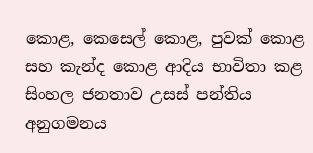කොළ, කෙසෙල් කොළ, පුවක් කොළ සහ කැන්ද කොළ ආදිය භාවිතා කළ සිංහල ජනතාව උසස් පන්තිය අනුගමනය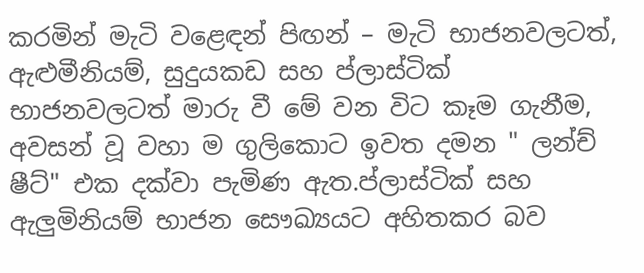කරමින් මැටි වළෙඳන් පිඟන් – මැටි භාජනවලටත්, ඇළුමීනියම්, සුදුයකඩ සහ ප්ලාස්ටික් භාජනවලටත් මාරු වී මේ වන විට කෑම ගැනීම, අවසන් වූ වහා ම ගුලිකොට ඉවත දමන " ලන්ච් ෂීට්" එක දක්වා පැමිණ ඇත.ප්ලාස්ටික් සහ ඇලුමිනියම් භාජන සෞඛ්‍යයට අහිතකර බව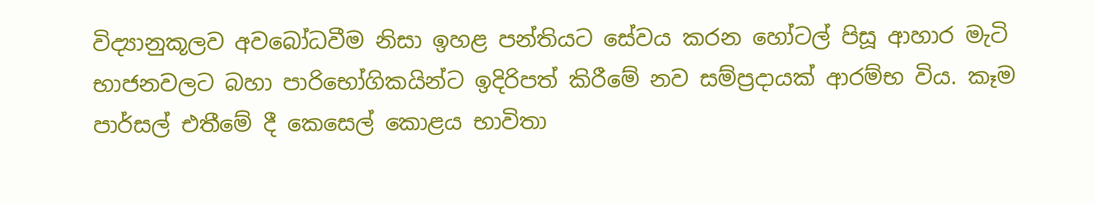විද්‍යානුකූලව අවබෝධවීම නිසා ඉහළ පන්තියට සේවය කරන හෝටල් පිසූ ආහාර මැටි භාජනවලට බහා පාරිභෝගිකයින්ට ඉදිරිපත් කිරීමේ නව සම්ප්‍රදායක් ආරම්භ විය. කෑම පාර්සල් එතීමේ දී කෙසෙල් කොළය භාවිතා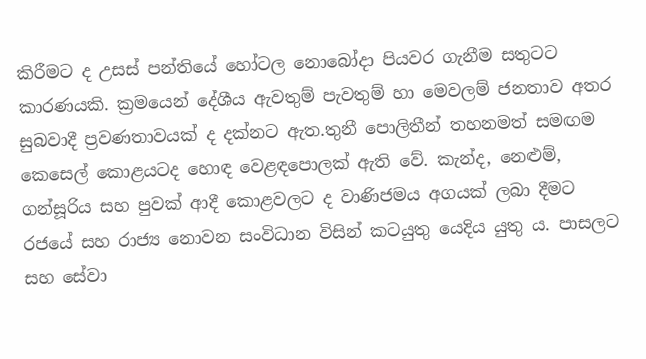කිරීමට ද උසස් පන්තියේ හෝටල නොබෝදා පියවර ගැනීම සතුටට කාරණයකි. ක්‍රමයෙන් දේශීය ඇවතුම් පැවතුම් හා මෙවලම් ජනතාව අතර සුබවාදී ප්‍රවණතාවයක් ද දක්නට ඇත.තුනී පොලිතීන් තහනමත් සමඟම කෙසෙල් කොළයටද හොඳ වෙළඳපොලක් ඇති වේ. කැන්ද, නෙළුම්, ගන්සූරිය සහ පුවක් ආදී කොළවලට ද වාණිජමය අගයක් ලබා දීමට රජයේ සහ රාජ්‍ය නොවන සංවිධාන විසින් කටයුතු යෙදිය යුතු ය. පාසලට සහ සේවා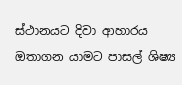ස්ථානයට දිවා ආහාරය ඔතාගන යාමට පාසල් ශිෂ්‍ය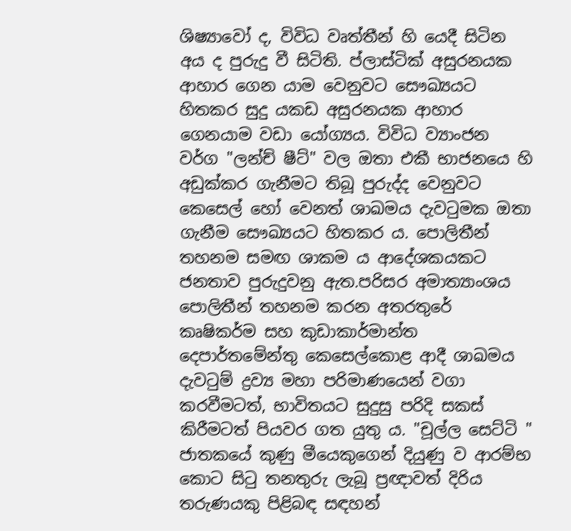ශිෂ්‍යාවෝ ද, විවිධ වෘත්තීන් හි යෙදී සිටින අය ද පුරුදු වී සිටිති. ප්ලාස්ටික් අසුරනයක ආහාර ගෙන යාම වෙනුවට සෞඛ්‍යයට හිතකර සුදු යකඩ අසුරනයක ආහාර ගෙනයාම වඩා යෝග්‍යය. විවිධ ව්‍යාංජන වර්ග "ලන්ච් ෂීට්" වල ඔතා එකී භාජනයෙ හි අඩුක්කර ගැනීමට තිබූ පුරුද්ද වෙනුවට කෙසෙල් හෝ වෙනත් ශාඛමය දැවටුමක ඔතා ගැනීම සෞඛ්‍යයට හිතකර ය. පොලිතීන් තහනම සමඟ ශාකම ය ආදේශකයකට ජනතාව පුරුදුවනු ඇත.පරිසර අමාත්‍යාංශය පොලිතීන් තහනම කරන අතරතුරේ කෘෂිකර්ම සහ කුඩාකාර්මාන්ත දෙපාර්තමේන්තු කෙසෙල්කොළ ආදී ශාඛමය දැවටුම් ද්‍රව්‍ය මහා පරිමාණයෙන් වගා කරවීමටත්, භාවිතයට සුදුසු පරිදි සකස් කිරීමටත් පියවර ගත යුතු ය. "චූල්ල සෙට්ටි " ජාතකයේ කුණු මීයෙකුගෙන් දියුණු ව ආරම්භ කොට සිටු තනතුරු ලැබූ ප්‍රඥාවත් දිරිය තරුණයකු පිළිබඳ සඳහන්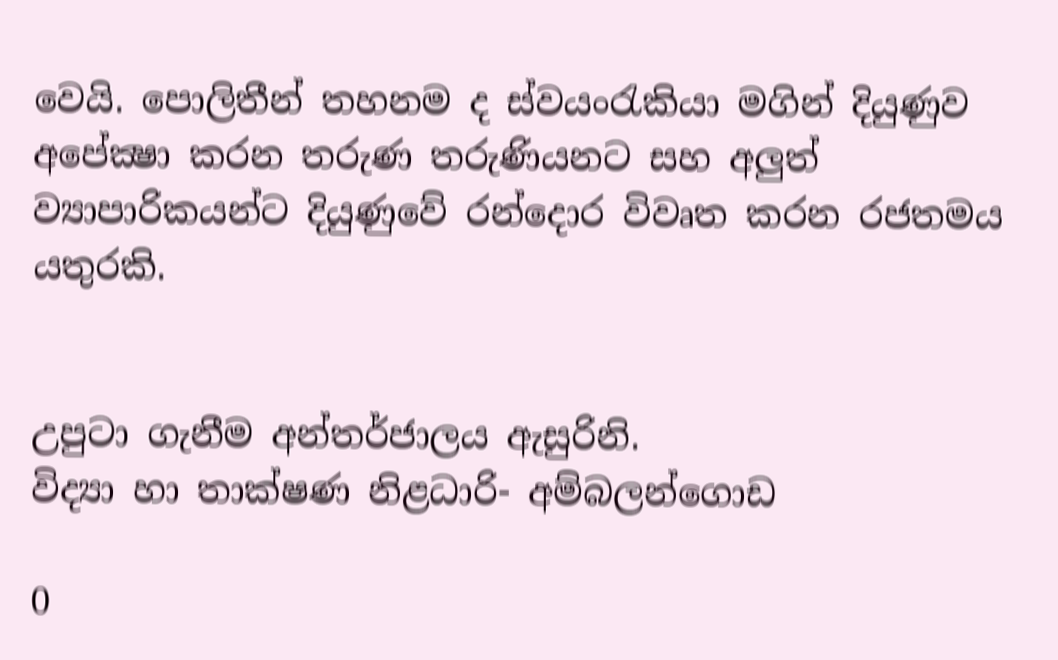වෙයි. පොලිතීන් තහනම ද ස්වයංරැකියා මගින් දියුණුව අපේක්‍ෂා කරන තරුණ තරුණියනට සහ අලුත් ව්‍යාපාරිකයන්ට දියුණුවේ රන්දොර විවෘත කරන රජතමය යතුරකි.


උපුටා ගැනීම අන්තර්ජාලය ඇසුරිනි.
විද්‍යා හා තාක්ෂණ නිළධාරි- අම්බලන්ගොඩ

0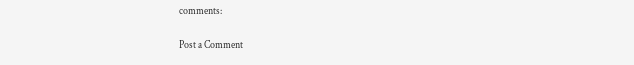comments:

Post a Comment